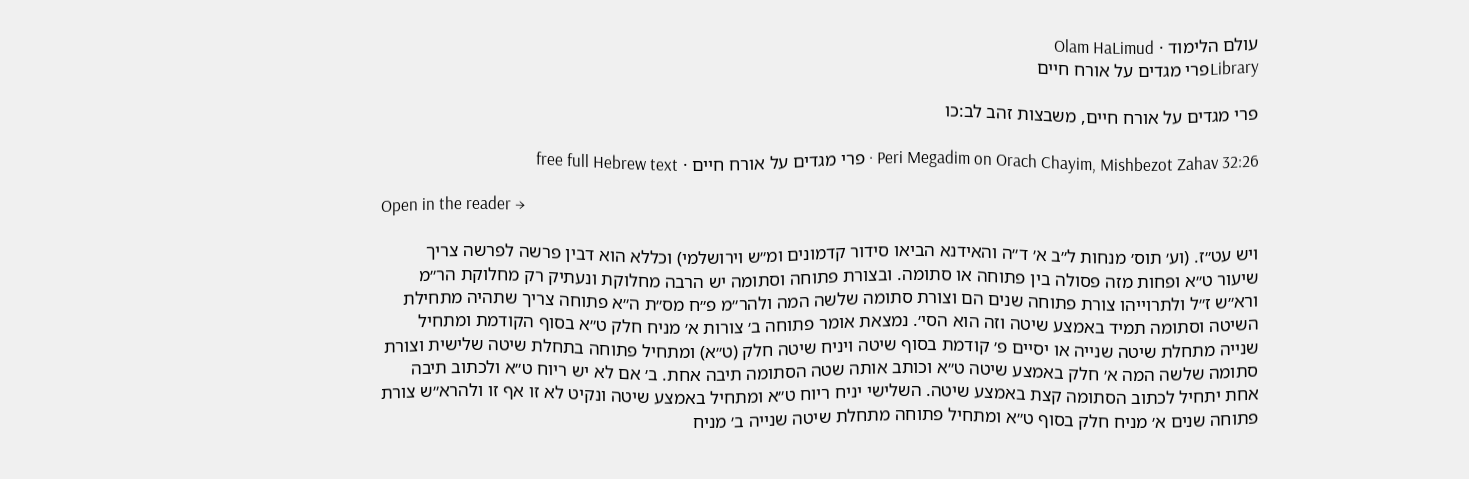עולם הלימוד · Olam HaLimud
Libraryפרי מגדים על אורח חיים

פרי מגדים על אורח חיים, משבצות זהב לב:כו

Peri Megadim on Orach Chayim, Mishbezot Zahav 32:26 · פרי מגדים על אורח חיים · free full Hebrew text

Open in the reader →

ויש עט״ז. (וע׳ תוס׳ מנחות ל״ב א׳ ד״ה והאידנא הביאו סידור קדמונים ומ״ש וירושלמי) וכללא הוא דבין פרשה לפרשה צריך שיעור ט״א ופחות מזה פסולה בין פתוחה או סתומה. ובצורת פתוחה וסתומה יש הרבה מחלוקת ונעתיק רק מחלוקת הר״מ ורא״ש ז״ל ולתרוייהו צורת פתוחה שנים הם וצורת סתומה שלשה המה ולהר״מ פ״ח מס״ת ה״א פתוחה צריך שתהיה מתחילת השיטה וסתומה תמיד באמצע שיטה וזה הוא הסי׳. נמצאת אומר פתוחה ב׳ צורות א׳ מניח חלק ט״א בסוף הקודמת ומתחיל שנייה מתחלת שיטה שנייה או יסיים פ׳ קודמת בסוף שיטה ויניח שיטה חלק (ט״א) ומתחיל פתוחה בתחלת שיטה שלישית וצורת סתומה שלשה המה א׳ חלק באמצע שיטה ט״א וכותב אותה שטה הסתומה תיבה אחת. ב׳ אם לא יש ריוח ט״א ולכתוב תיבה אחת יתחיל לכתוב הסתומה קצת באמצע שיטה. השלישי יניח ריוח ט״א ומתחיל באמצע שיטה ונקיט לא זו אף זו ולהרא״ש צורת פתוחה שנים א׳ מניח חלק בסוף ט״א ומתחיל פתוחה מתחלת שיטה שנייה ב׳ מניח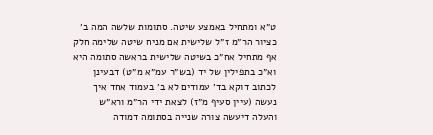ט״א ומתחיל באמצע שיטה. סתומות שלשה המה ב׳ כציור הר״מ ז״ל שלישית אם מניח שיטה שלימה חלק אף מתחיל אח״כ בשיטה שלישית בראשה סתומה היא וא״כ בתפילין של יד (בש״ר עמ״א מ״ט) דבעינן לכתוב דוקא בד׳ עמודים לא ב׳ בעמוד אחד איך נעשה (עיין סעיף מ״ז) לצאת ידי הר״מ ורא״ש והעלה דיעשה צורה שנייה בסתומה דמודה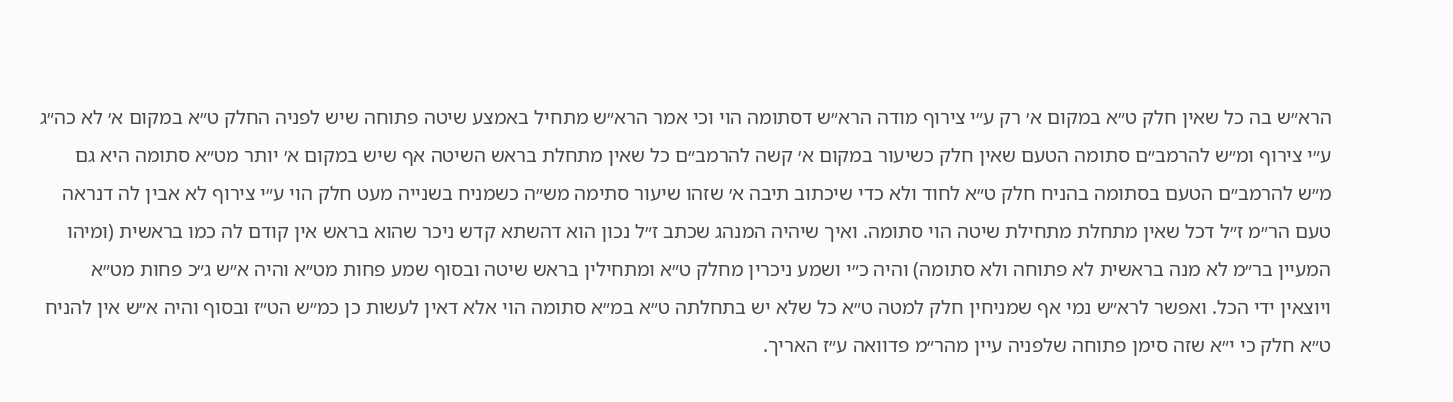הרא״ש בה כל שאין חלק ט״א במקום א׳ רק ע״י צירוף מודה הרא״ש דסתומה הוי וכי אמר הרא״ש מתחיל באמצע שיטה פתוחה שיש לפניה החלק ט״א במקום א׳ לא כה״ג ע״י צירוף ומ״ש להרמב״ם סתומה הטעם שאין חלק כשיעור במקום א׳ קשה להרמב״ם כל שאין מתחלת בראש השיטה אף שיש במקום א׳ יותר מט״א סתומה היא גם מ״ש להרמב״ם הטעם בסתומה בהניח חלק ט״א לחוד ולא כדי שיכתוב תיבה א׳ שזהו שיעור סתימה מש״ה כשמניח בשנייה מעט חלק הוי ע״י צירוף לא אבין לה דנראה טעם הר״מ ז״ל דכל שאין מתחלת מתחילת שיטה הוי סתומה. ואיך שיהיה המנהג שכתב ז״ל נכון הוא דהשתא קדש ניכר שהוא בראש אין קודם לה כמו בראשית (ומיהו המעיין בר״מ לא מנה בראשית לא פתוחה ולא סתומה) והיה כ״י ושמע ניכרין מחלק ט״א ומתחילין בראש שיטה ובסוף שמע פחות מט״א והיה א״ש ג״כ פחות מט״א ויוצאין ידי הכל. ואפשר לרא״ש נמי אף שמניחין חלק למטה ט״א כל שלא יש בתחלתה ט״א במ״א סתומה הוי אלא דאין לעשות כן כמ״ש הט״ז ובסוף והיה א״ש אין להניח ט״א חלק כי י״א שזה סימן פתוחה שלפניה עיין מהר״מ פדוואה ע״ז האריך.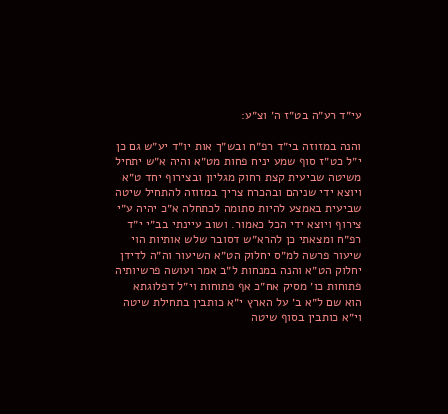עי״ד רע״ה בט״ז ה׳ וצ״ע:

והנה במזוזה בי״ד רפ״ח ובש״ך אות יו״ד יע״ש גם כן י״ל כט״ז סוף שמע יניח פחות מט״א והיה א״ש יתחיל משיטה שביעית קצת רחוק מגליון ובצירוף יחד ט״א ויוצא ידי שניהם ובהכרח צריך במזוזה להתחיל שיטה שביעית באמצע להיות סתומה לכתחלה א״כ יהיה ע״י צירוף ויוצא ידי הכל כאמור. ושוב עיינתי בב״י י״ד רפ״ח ומצאתי כן להרא״ש דסובר שלש אותיות הוי שיעור פרשה למ״ס יחלוק הט״א השיעור וה״ה לדידן יחלוק הט״א והנה במנחות ל״ב אמר ועושה פרשיותיה פתוחות כו׳ מסיק אח״כ אף פתוחות וי״ל דפלוגתא הוא שם ל״א ב׳ על הארץ י״א כותבין בתחילת שיטה וי״א כותבין בסוף שיטה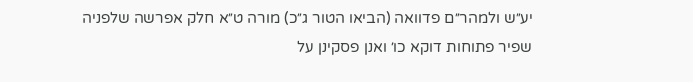יע״ש ולמהר״ם פדוואה (הביאו הטור ג״כ) מורה ט״א חלק אפרשה שלפניה שפיר פתוחות דוקא כו׳ ואנן פסקינן על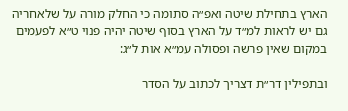הארץ בתחילת שיטה ואפ״ה סתומה כי החלק מורה על שלאחריה גם יש לראות למ״ד על הארץ בסוף שיטה יהיה פנוי ט״א לפעמים במקום שאין פרשה ופסולה עמ״א אות ל״ג:

ובתפילין דר״ת דצריך לכתוב על הסדר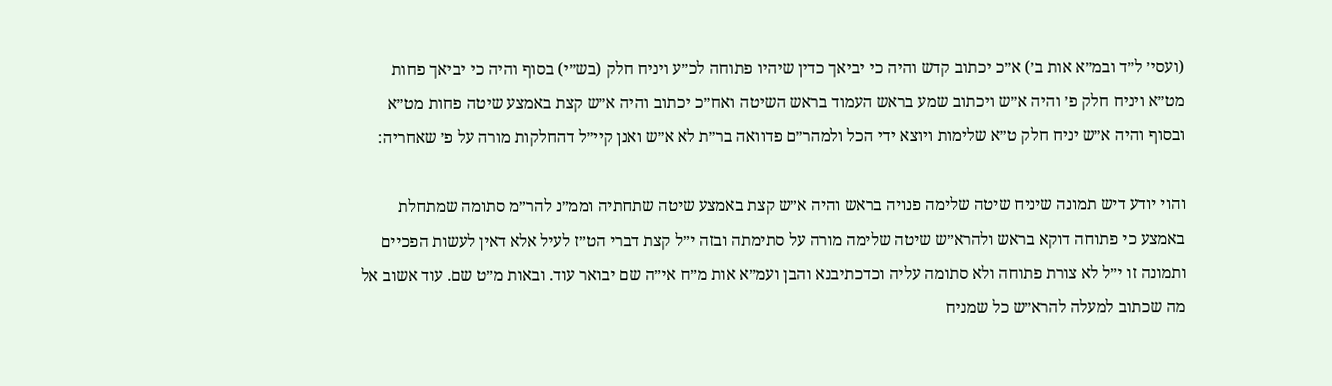(ועסי׳ ל״ד ובמ״א אות ב׳) א״כ יכתוב קדש והיה כי יביאך כדין שיהיו פתוחה לכ״ע ויניח חלק (בש״י) בסוף והיה כי יביאך פחות מט״א ויניח חלק פ׳ והיה א״ש ויכתוב שמע בראש העמוד בראש השיטה ואח״כ יכתוב והיה א״ש קצת באמצע שיטה פחות מט״א ובסוף והיה א״ש יניח חלק ט״א שלימות ויוצא ידי הכל ולמהר״ם פדוואה בר״ת לא א״ש ואנן קיי״ל דהחלקות מורה על פ׳ שאחריה:

והוי יודע דיש תמונה שיניח שיטה שלימה פנויה בראש והיה א״ש קצת באמצע שיטה שתחתיה וממ״נ להר״מ סתומה שמתחלת באמצע כי פתוחה דוקא בראש ולהרא״ש שיטה שלימה מורה על סתימתה ובזה י״ל קצת דברי הט״ז לעיל אלא דאין לעשות הפכיים ותמונה זו י״ל לא צורת פתוחה ולא סתומה עליה וכדכתיבנא והבן ועמ״א אות מ״ח אי״ה שם יבואר עוד. ובאות מ״ט שם. עוד אשוב אל מה שכתוב למעלה להרא״ש כל שמניח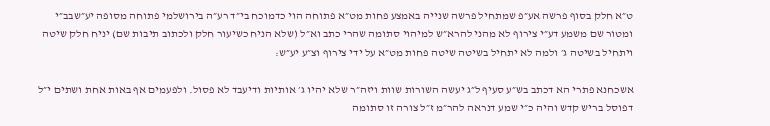ט״א חלק בסוף פרשה אע״פ שמתחיל פרשה שנייה באמצע פחות מט״א פתוחה הוי כדמוכח בי״ד רע״ה בירושלמי פתוחה מסופה יע״שבב״י ומטור שם משמע דע״י צירוף לא מהני להרא״ש למיהוי סתומה שהרי כתב וא״ל (שלא הניח כשיעור חלק ולכתוב תיבות שם) יניח חלק שיטה ויתחיל בשיטה ג׳ ולמה לא יתחיל בשיטה שיטה פחות מט״א על ידי צירוף וצ״ע יע״ש:

אשכחנא פתרי הא דכתב בש״ע סעיף ל״ג יעשה השורות שוות ויזה״ר שלא יהיו ג׳ אותיות ודיעבד לא פסול. ולפעמים אף באות אחת ושתים י״ל דפוסל בריש קדש והיה כ״י שמע דנראה להר״מ ז״ל צורה זו סתומה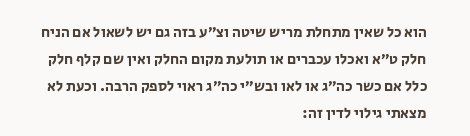הוא כל שאין מתחלת מריש שיטה וצ״ע בזה גם יש לשאול אם הניח חלק ט״א ואכלו עכברים או תולעת מקום החלק ואין שם קלף חלק כלל אם כשר כה״ג או לאו ובש״י כה״ג ראוי לספק הרבה. וכעת לא מצאתי גילוי לדין זה: